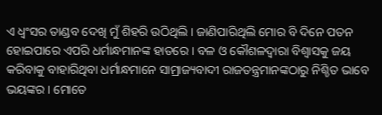ଏ ଧ୍ୱଂସର ତାଣ୍ଡବ ଦେଖି ମୁଁ ଶିହରି ଉଠିଥିଲି । ଜାଣିପାରିଥିଲି ମୋର ବି ଦିନେ ପତନ ହୋଇପାରେ ଏପରି ଧର୍ମାନ୍ଧମାନଙ୍କ ହାତରେ । ବଳ ଓ କୌଶଳଦ୍ୱାରା ବିଶ୍ୱାସକୁ ଜୟ କରିବାକୁ ବାହାରିଥିବା ଧର୍ମାନ୍ଧମାନେ ସାମ୍ରାଜ୍ୟବାଦୀ ରାଜତନ୍ତ୍ରମାନଙ୍କଠାରୁ ନିଶ୍ଚିତ ଭାବେ ଭୟଙ୍କର । ମୋତେ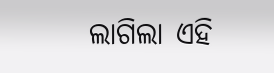ଲାଗିଲା ଏହି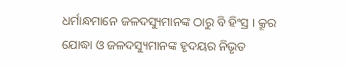ଧର୍ମାନ୍ଧମାନେ ଜଳଦସ୍ୟୁମାନଙ୍କ ଠାରୁ ବି ହିଂସ୍ର । କ୍ରୂର ଯୋଦ୍ଧା ଓ ଜଳଦସ୍ୟୁମାନଙ୍କ ହୃଦୟର ନିଭୃତ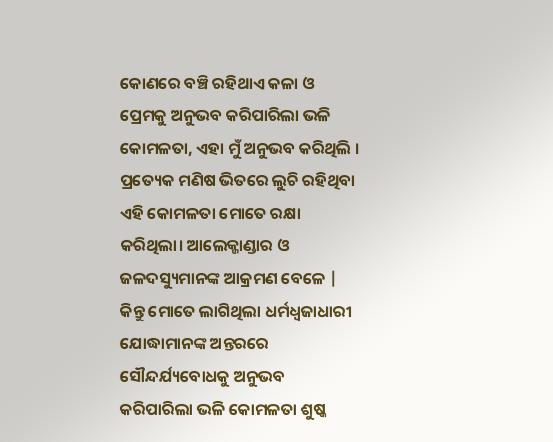କୋଣରେ ବଞ୍ଚି ରହିଥାଏ କଳା ଓ ପ୍ରେମକୁ ଅନୁଭବ କରିପାରିଲା ଭଳି କୋମଳତା, ଏହା ମୁଁ ଅନୁଭବ କରିଥିଲି । ପ୍ରତ୍ୟେକ ମଣିଷ ଭିତରେ ଲୁଚି ରହିଥିବା ଏହି କୋମଳତା ମୋତେ ରକ୍ଷା କରିଥିଲା। ଆଲେକ୍ଜାଣ୍ଡାର ଓ ଜଳଦସ୍ୟୁମାନଙ୍କ ଆକ୍ରମଣ ବେଳେ |
କିନ୍ତୁ ମୋତେ ଲାଗିଥିଲା ଧର୍ମଧ୍ୱଜାଧାରୀ ଯୋଦ୍ଧାମାନଙ୍କ ଅନ୍ତରରେ ସୌନ୍ଦର୍ଯ୍ୟବୋଧକୁ ଅନୁଭବ କରିପାରିଲା ଭଳି କୋମଳତା ଶୁଷ୍କ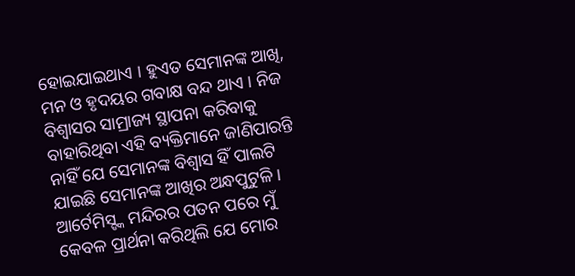ହୋଇଯାଇଥାଏ । ହୁଏତ ସେମାନଙ୍କ ଆଖି, ମନ ଓ ହୃଦୟର ଗବାକ୍ଷ ବନ୍ଦ ଥାଏ । ନିଜ ବିଶ୍ୱାସର ସାମ୍ରାଜ୍ୟ ସ୍ଥାପନା କରିବାକୁ ବାହାରିଥିବା ଏହି ବ୍ୟକ୍ତିମାନେ ଜାଣିପାରନ୍ତି ନାହିଁ ଯେ ସେମାନଙ୍କ ବିଶ୍ୱାସ ହିଁ ପାଲଟି ଯାଇଛି ସେମାନଙ୍କ ଆଖିର ଅନ୍ଧପୁଟୁଳି ।
ଆର୍ଟେମିସ୍ଙ୍କ ମନ୍ଦିରର ପତନ ପରେ ମୁଁ କେବଳ ପ୍ରାର୍ଥନା କରିଥିଲି ଯେ ମୋର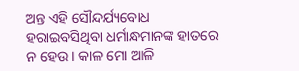ଅନ୍ତ ଏହି ସୌନ୍ଦର୍ଯ୍ୟବୋଧ ହରାଇବସିଥିବା ଧର୍ମାନ୍ଧମାନଙ୍କ ହାତରେ ନ ହେଉ । କାଳ ମୋ ଆଳି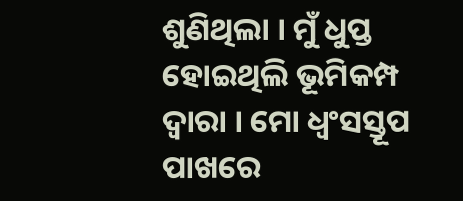ଶୁଣିଥିଲା । ମୁଁ ଧୁପ୍ତ ହୋଇଥିଲି ଭୂମିକମ୍ପ ଦ୍ୱାରା । ମୋ ଧ୍ୱଂସସ୍ତୂପ ପାଖରେ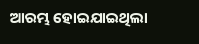ଆରମ୍ଭ ହୋଇଯାଇଥିଲା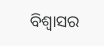ବିଶ୍ୱାସର